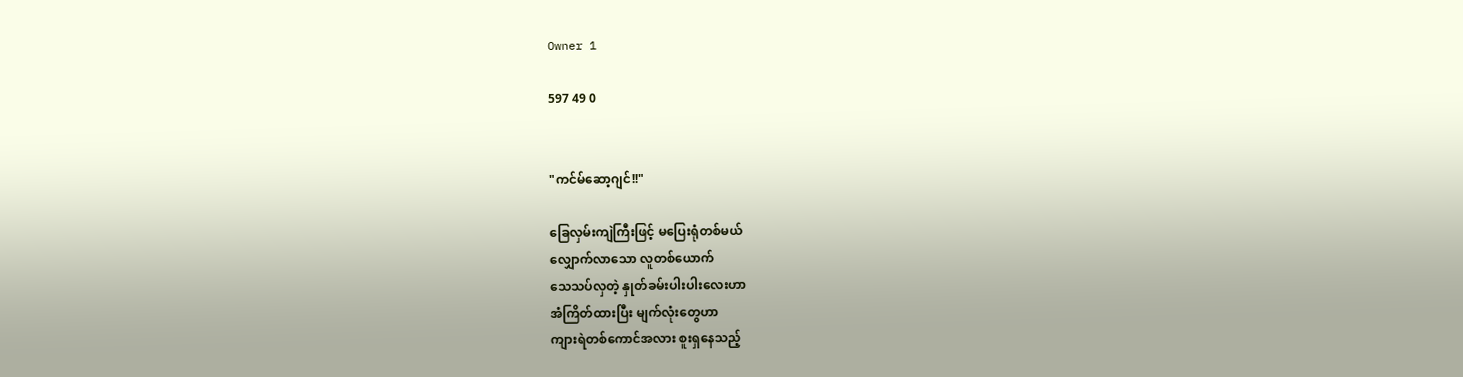Owner 1

597 49 0


"ကင်မ်ဆော့ဂျင်!!"

ခြေလှမ်းကျဲကြီးဖြင့် မပြေးရုံတစ်မယ်
လျှောက်လာသော လူတစ်ယောက်
သေသပ်လှတဲ့ နှုတ်ခမ်းပါးပါးလေးဟာ
အံကြိတ်ထားပြီး မျက်လုံးတွေဟာ
ကျားရဲတစ်ကောင်အလား စူးရှနေသည့်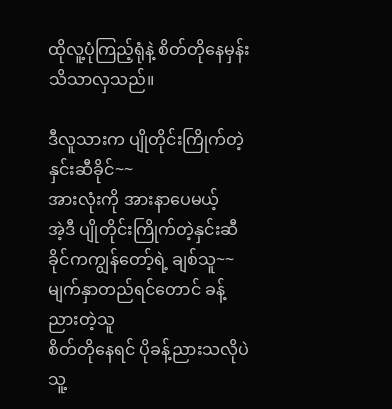ထိုလူ့ပုံကြည့်ရုံနဲ့ စိတ်တိုနေမှန်းသိသာလှသည်။

ဒီလူသားက ပျိုတိုင်းကြိုက်တဲ့ နှင်းဆီခိုင်~~
အားလုံးကို အားနာပေမယ့်
အဲ့ဒီ ပျိုတိုင်းကြိုက်တဲ့နှင်းဆီခိုင်ကကျွန်တော့်ရဲ့ ချစ်သူ~~
မျက်နှာတည်ရင်တောင် ခန့်ညားတဲ့သူ
စိတ်တိုနေရင် ပိုခန့်ညားသလိုပဲ
သူ့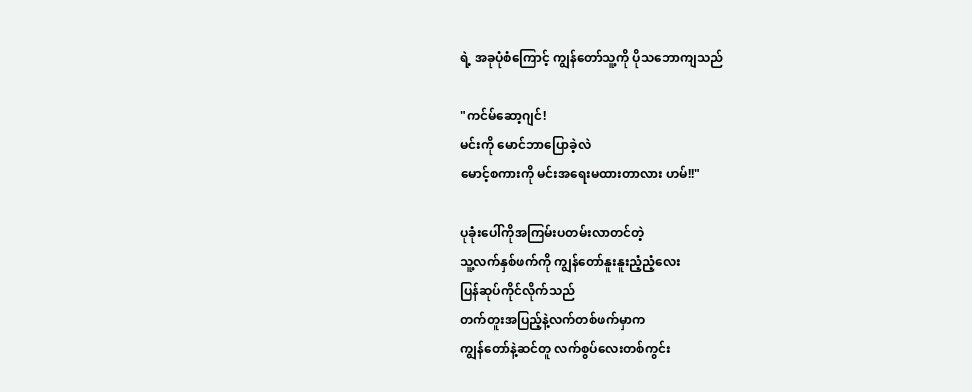ရဲ့ အခုပုံစံကြောင့် ကျွန်တော်သူ့ကို ပိုသဘောကျသည်

"ကင်မ်ဆော့ဂျင်!
မင်းကို မောင်ဘာပြောခဲ့လဲ
မောင့်စကားကို မင်းအရေးမထားတာလား ဟမ်!!"

ပုခုံးပေါ်ကိုအကြမ်းပတမ်းလာတင်တဲ့
သူ့လက်နှစ်ဖက်ကို ကျွန်တော်နူးနူးညံ့ညံ့လေး
ပြန်ဆုပ်ကိုင်လိုက်သည်
တက်တူးအပြည့်နဲ့လက်တစ်ဖက်မှာက
ကျွန်တော်နဲ့ဆင်တူ လက်စွပ်လေးတစ်ကွင်း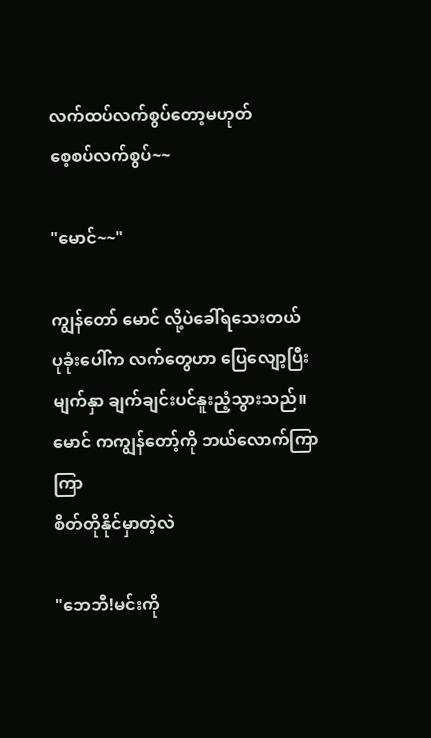လက်ထပ်လက်စွပ်တော့မဟုတ်
စေ့စပ်လက်စွပ်~~

"မောင်~~"

ကျွန်တော် မောင် လို့ပဲခေါ်ရသေးတယ်
ပုခုံးပေါ်က လက်တွေဟာ ပြေလျော့ပြီး
မျက်နှာ ချက်ချင်းပင်နူးညံ့သွားသည်။
မောင် ကကျွန်တော့်ကို ဘယ်လောက်ကြာကြာ
စိတ်တိုနိုင်မှာတဲ့လဲ

"ဘေဘီ!မင်းကို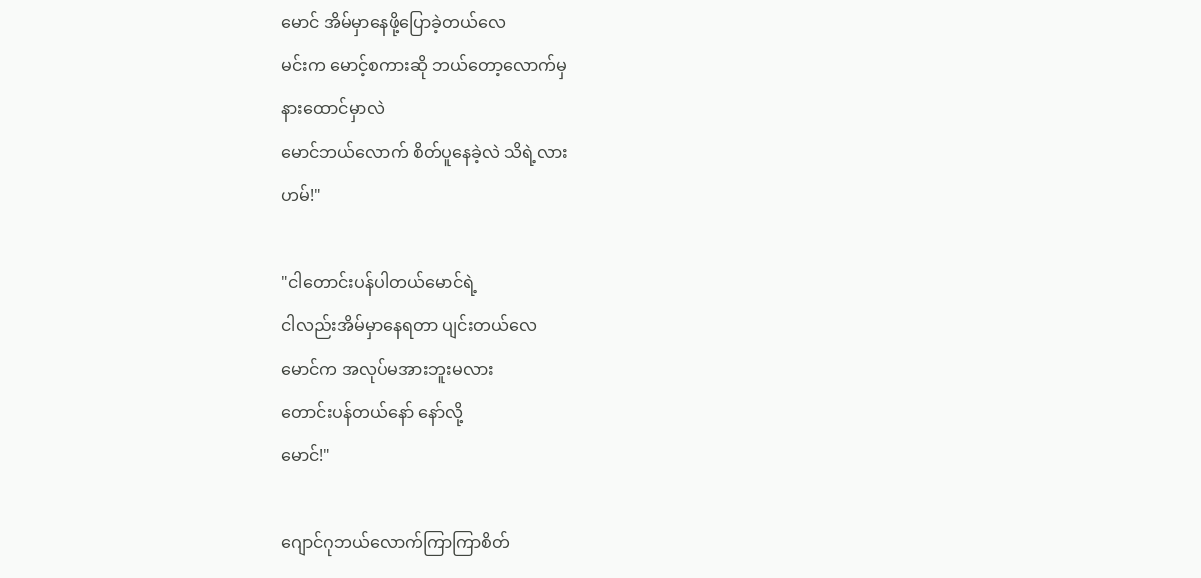မောင် အိမ်မှာနေဖို့ပြောခဲ့တယ်လေ
မင်းက မောင့်စကားဆို ဘယ်တော့လောက်မှ
နားထောင်မှာလဲ
မောင်ဘယ်လောက် စိတ်ပူနေခဲ့လဲ သိရဲ့လား
ဟမ်!"

"ငါတောင်းပန်ပါတယ်မောင်ရဲ့
ငါလည်းအိမ်မှာနေရတာ ပျင်းတယ်လေ
မောင်က အလုပ်မအားဘူးမလား
တောင်းပန်တယ်နော် နော်လို့
မောင်!"

ဂျောင်ဂုဘယ်လောက်ကြာကြာစိတ်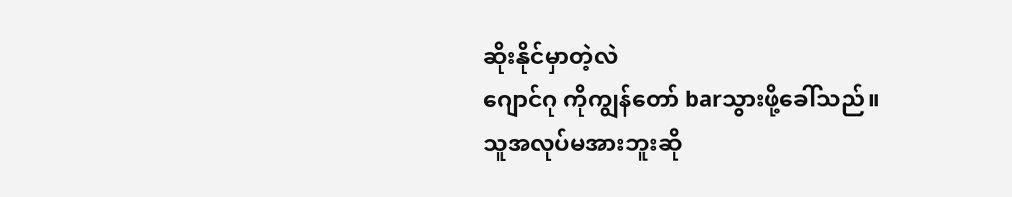ဆိုးနိုင်မှာတဲ့လဲ
ဂျောင်ဂု ကိုကျွန်တော် barသွားဖို့ခေါ်သည်။
သူအလုပ်မအားဘူးဆို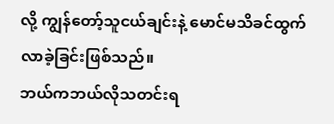လို့ ကျွန်တော့်သူငယ်ချင်းနဲ့ မောင်မသိခင်ထွက်လာခဲ့ခြင်းဖြစ်သည်။
ဘယ်ကဘယ်လိုသတင်းရ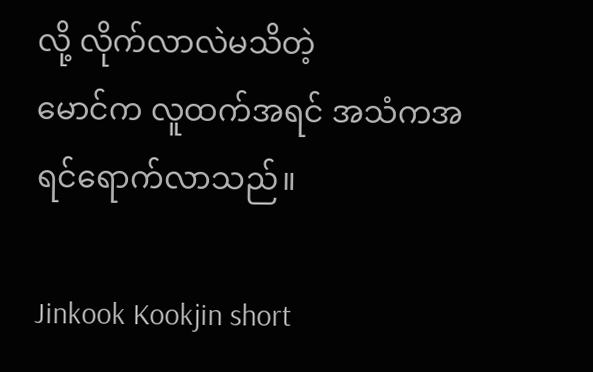လို့ လိုက်လာလဲမသိတဲ့
မောင်က လူထက်အရင် အသံကအရင်ရောက်လာသည်။

Jinkook Kookjin short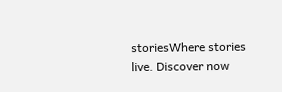storiesWhere stories live. Discover now